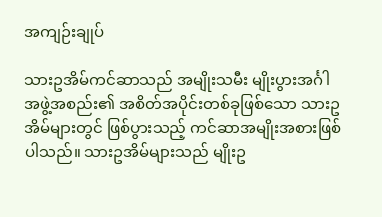အကျဉ်းချုပ်

သားဥအိမ်ကင်ဆာသည် အမျိုးသမီး မျိုးပွားအင်္ဂါအဖွဲ့အစည်း၏ အစိတ်အပိုင်းတစ်ခုဖြစ်သော သားဥအိမ်များတွင် ဖြစ်ပွားသည့် ကင်ဆာအမျိုးအစားဖြစ်ပါသည်။ သားဥအိမ်များသည် မျိုးဥ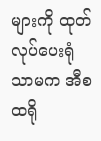များကို ထုတ်လုပ်ပေးရုံသာမက အီစထရို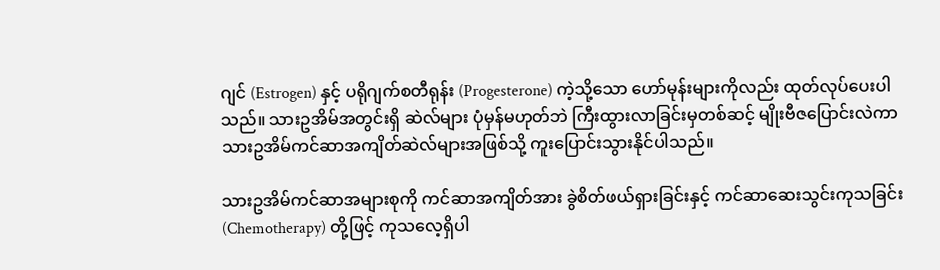ဂျင် (Estrogen) နှင့် ပရိုဂျက်စတီရုန်း (Progesterone) ကဲ့သို့သော ဟော်မုန်းများကိုလည်း ထုတ်လုပ်ပေးပါသည်။ သားဥအိမ်အတွင်းရှိ ဆဲလ်များ ပုံမှန်မဟုတ်ဘဲ ကြီးထွားလာခြင်းမှတစ်ဆင့် မျိုးဗီဇပြောင်းလဲကာ သားဥအိမ်ကင်ဆာအကျိတ်ဆဲလ်များအဖြစ်သို့ ကူးပြောင်းသွားနိုင်ပါသည်။

သားဥအိမ်ကင်ဆာအများစုကို ကင်ဆာအကျိတ်အား ခွဲစိတ်ဖယ်ရှားခြင်းနှင့် ကင်ဆာဆေးသွင်းကုသခြင်း (Chemotherapy) တို့ဖြင့် ကုသလေ့ရှိပါ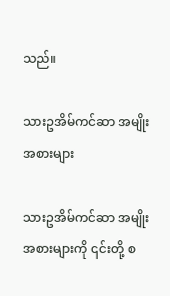သည်။

သားဥအိမ်ကင်ဆာ အမျိုးအစားများ

သားဥအိမ်ကင်ဆာ အမျိုးအစားများကို ၎င်းတို့ စ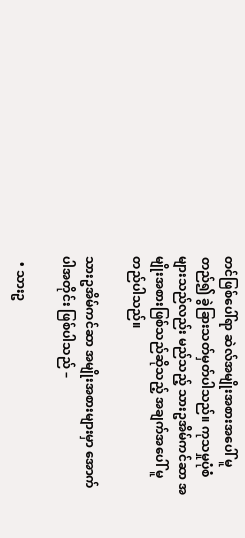တင်ဖြစ်ပေါ်ရာ ဆဲလ်အမျိုးအစားအပေါ် မူတည်၍ ခွဲခြားသတ်မှတ်ပါသည်။ ကုသမှုပုံစံများသည်လည်း မည်သည့် သားဥအိမ်ကင်ဆာ အမျိုးအစားဖြစ်သည်ဆိုသည့် အချက်အပေါ် မူတည်ပါသည်။

သားဥအိမ်ကင်ဆာ အမျိုးအစားများမှာ အောက်ပါအတိုင်း ဖြစ်ပါသည် –

  • သားဥ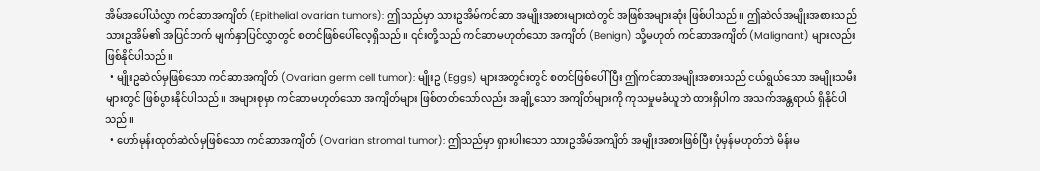အိမ်အပေါ်ယံလွှာ ကင်ဆာအကျိတ် (Epithelial ovarian tumors): ဤသည်မှာ သားဥအိမ်ကင်ဆာ အမျိုးအစားများထဲတွင် အဖြစ်အများဆုံး ဖြစ်ပါသည်။ ဤဆဲလ်အမျိုးအစားသည် သားဥအိမ်၏ အပြင်ဘက် မျက်နှာပြင်လွှာတွင် စတင်ဖြစ်ပေါ်လေ့ရှိသည်။ ၎င်းတို့သည် ကင်ဆာမဟုတ်သော အကျိတ် (Benign) သို့မဟုတ် ကင်ဆာအကျိတ် (Malignant) များလည်း ဖြစ်နိုင်ပါသည်။
  • မျိုးဥဆဲလ်မှဖြစ်သော ကင်ဆာအကျိတ် (Ovarian germ cell tumor): မျိုးဥ (Eggs) များအတွင်းတွင် စတင်ဖြစ်ပေါ်ပြီး ဤကင်ဆာအမျိုးအစားသည် ငယ်ရွယ်သော အမျိုးသမီးများတွင် ဖြစ်ပွားနိုင်ပါသည်။ အများစုမှာ ကင်ဆာမဟုတ်သော အကျိတ်များ ဖြစ်တတ်သော်လည်း အချို့သော အကျိတ်များကို ကုသမှုမခံယူဘဲ ထားရှိပါက အသက်အန္တရာယ် ရှိနိုင်ပါသည်။
  • ဟော်မုန်းထုတ်ဆဲလ်မှဖြစ်သော ကင်ဆာအကျိတ် (Ovarian stromal tumor): ဤသည်မှာ ရှားပါးသော သားဥအိမ်အကျိတ် အမျိုးအစားဖြစ်ပြီး ပုံမှန်မဟုတ်ဘဲ မိန်းမ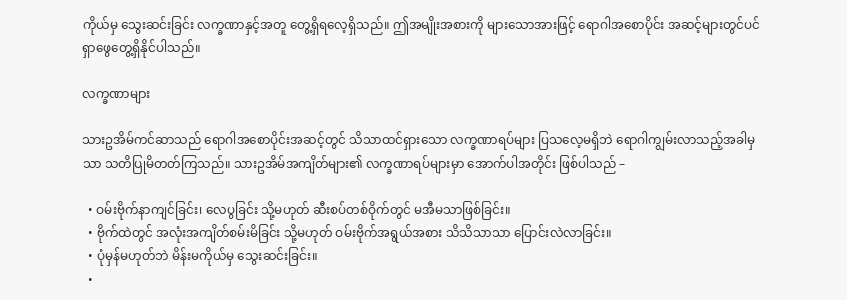ကိုယ်မှ သွေးဆင်းခြင်း လက္ခဏာနှင့်အတူ တွေ့ရှိရလေ့ရှိသည်။ ဤအမျိုးအစားကို များသောအားဖြင့် ရောဂါအစောပိုင်း အဆင့်များတွင်ပင် ရှာဖွေတွေ့ရှိနိုင်ပါသည်။

လက္ခဏာများ

သားဥအိမ်ကင်ဆာသည် ရောဂါအစောပိုင်းအဆင့်တွင် သိသာထင်ရှားသော လက္ခဏာရပ်များ ပြသလေ့မရှိဘဲ ရောဂါကျွမ်းလာသည့်အခါမှသာ သတိပြုမိတတ်ကြသည်။ သားဥအိမ်အကျိတ်များ၏ လက္ခဏာရပ်များမှာ အောက်ပါအတိုင်း ဖြစ်ပါသည် –

  • ဝမ်းဗိုက်နာကျင်ခြင်း၊ လေပွခြင်း သို့မဟုတ် ဆီးစပ်တစ်ဝိုက်တွင် မအီမသာဖြစ်ခြင်း။
  • ဗိုက်ထဲတွင် အလုံးအကျိတ်စမ်းမိခြင်း သို့မဟုတ် ဝမ်းဗိုက်အရွယ်အစား သိသိသာသာ ပြောင်းလဲလာခြင်း။
  • ပုံမှန်မဟုတ်ဘဲ မိန်းမကိုယ်မှ သွေးဆင်းခြင်း။
  •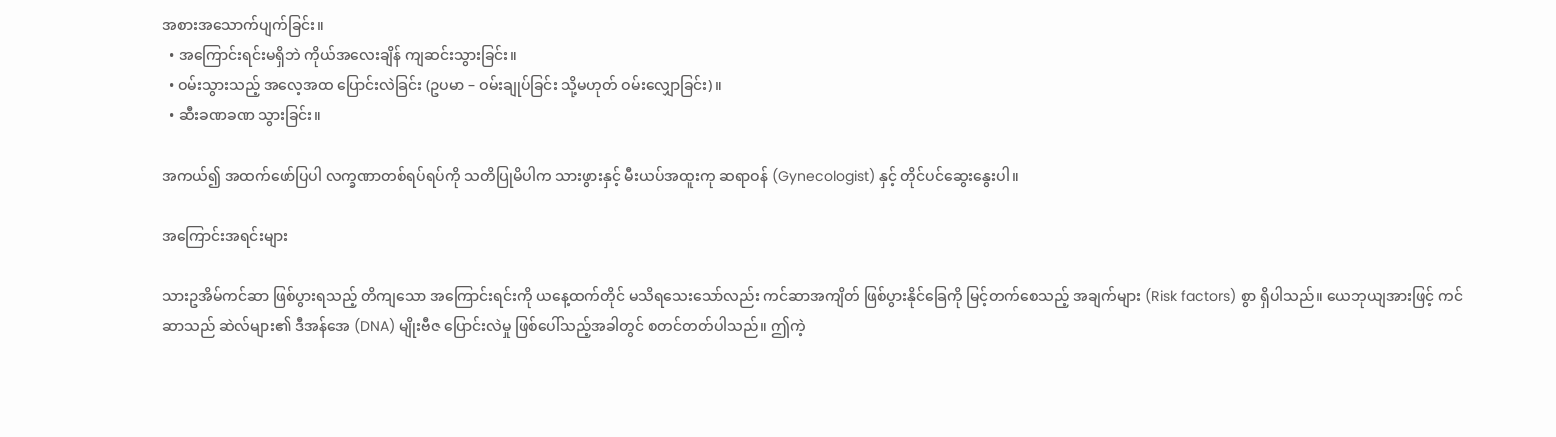အစားအသောက်ပျက်ခြင်း။
  • အကြောင်းရင်းမရှိဘဲ ကိုယ်အလေးချိန် ကျဆင်းသွားခြင်း။
  • ဝမ်းသွားသည့် အလေ့အထ ပြောင်းလဲခြင်း (ဥပမာ – ဝမ်းချုပ်ခြင်း သို့မဟုတ် ဝမ်းလျှောခြင်း)။
  • ဆီးခဏခဏ သွားခြင်း။

အကယ်၍ အထက်ဖော်ပြပါ လက္ခဏာတစ်ရပ်ရပ်ကို သတိပြုမိပါက သားဖွားနှင့် မီးယပ်အထူးကု ဆရာဝန် (Gynecologist) နှင့် တိုင်ပင်ဆွေးနွေးပါ။

အကြောင်းအရင်းများ

သားဥအိမ်ကင်ဆာ ဖြစ်ပွားရသည့် တိကျသော အကြောင်းရင်းကို ယနေ့ထက်တိုင် မသိရသေးသော်လည်း ကင်ဆာအကျိတ် ဖြစ်ပွားနိုင်ခြေကို မြင့်တက်စေသည့် အချက်များ (Risk factors) စွာ ရှိပါသည်။ ယေဘုယျအားဖြင့် ကင်ဆာသည် ဆဲလ်များ၏ ဒီအန်အေ (DNA) မျိုးဗီဇ ပြောင်းလဲမှု ဖြစ်ပေါ်သည့်အခါတွင် စတင်တတ်ပါသည်။ ဤကဲ့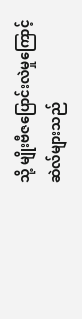သို့ မျိုးဗီဇပြောင်းလဲမှုကြောင့် ဆဲလ်များသည်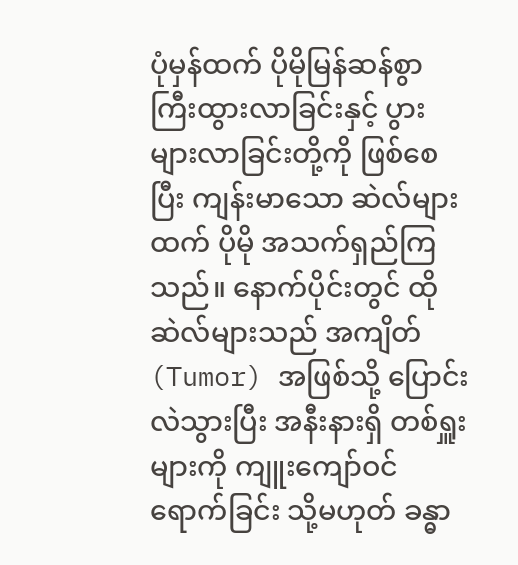ပုံမှန်ထက် ပိုမိုမြန်ဆန်စွာ ကြီးထွားလာခြင်းနှင့် ပွားများလာခြင်းတို့ကို ဖြစ်စေပြီး ကျန်းမာသော ဆဲလ်များထက် ပိုမို အသက်ရှည်ကြသည်။ နောက်ပိုင်းတွင် ထိုဆဲလ်များသည် အကျိတ် (Tumor) အဖြစ်သို့ ပြောင်းလဲသွားပြီး အနီးနားရှိ တစ်ရှူးများကို ကျူးကျော်ဝင်ရောက်ခြင်း သို့မဟုတ် ခန္ဓာ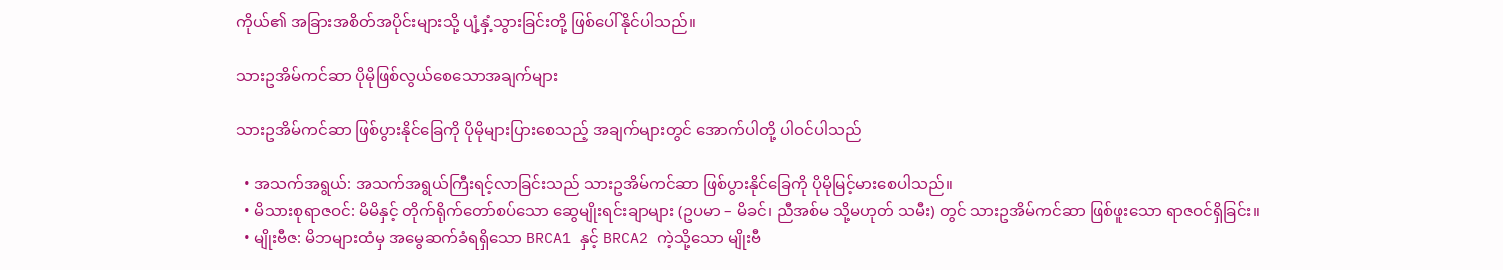ကိုယ်၏ အခြားအစိတ်အပိုင်းများသို့ ပျံ့နှံ့သွားခြင်းတို့ ဖြစ်ပေါ်နိုင်ပါသည်။

သားဥအိမ်ကင်ဆာ ပိုမိုဖြစ်လွယ်စေသောအချက်များ

သားဥအိမ်ကင်ဆာ ဖြစ်ပွားနိုင်ခြေကို ပိုမိုများပြားစေသည့် အချက်များတွင် အောက်ပါတို့ ပါဝင်ပါသည်

  • အသက်အရွယ်: အသက်အရွယ်ကြီးရင့်လာခြင်းသည် သားဥအိမ်ကင်ဆာ ဖြစ်ပွားနိုင်ခြေကို ပိုမိုမြင့်မားစေပါသည်။
  • မိသားစုရာဇဝင်: မိမိနှင့် တိုက်ရိုက်တော်စပ်သော ဆွေမျိုးရင်းချာများ (ဥပမာ – မိခင်၊ ညီအစ်မ သို့မဟုတ် သမီး) တွင် သားဥအိမ်ကင်ဆာ ဖြစ်ဖူးသော ရာဇဝင်ရှိခြင်း။
  • မျိုးဗီဇ: မိဘများထံမှ အမွေဆက်ခံရရှိသော BRCA1 နှင့် BRCA2 ကဲ့သို့သော မျိုးဗီ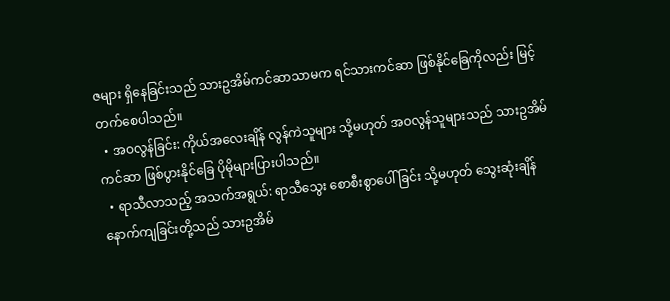ဇများ ရှိနေခြင်းသည် သားဥအိမ်ကင်ဆာသာမက ရင်သားကင်ဆာ ဖြစ်နိုင်ခြေကိုလည်း မြင့်တက်စေပါသည်။
  • အဝလွန်ခြင်း: ကိုယ်အလေးချိန် လွန်ကဲသူများ သို့မဟုတ် အဝလွန်သူများသည် သားဥအိမ်ကင်ဆာ ဖြစ်ပွားနိုင်ခြေ ပိုမိုများပြားပါသည်။
  • ရာသီလာသည့် အသက်အရွယ်: ရာသီသွေး စောစီးစွာပေါ်ခြင်း သို့မဟုတ် သွေးဆုံးချိန် နောက်ကျခြင်းတို့သည် သားဥအိမ်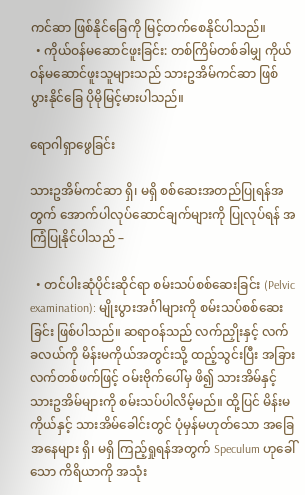ကင်ဆာ ဖြစ်နိုင်ခြေကို မြင့်တက်စေနိုင်ပါသည်။
  • ကိုယ်ဝန်မဆောင်ဖူးခြင်း: တစ်ကြိမ်တစ်ခါမျှ ကိုယ်ဝန်မဆောင်ဖူးသူများသည် သားဥအိမ်ကင်ဆာ ဖြစ်ပွားနိုင်ခြေ ပိုမိုမြင့်မားပါသည်။

ရောဂါရှာဖွေခြင်း

သားဥအိမ်ကင်ဆာ ရှိ၊ မရှိ စစ်ဆေးအတည်ပြုရန်အတွက် အောက်ပါလုပ်ဆောင်ချက်များကို ပြုလုပ်ရန် အကြံပြုနိုင်ပါသည် –

  • တင်ပါးဆုံပိုင်းဆိုင်ရာ စမ်းသပ်စစ်ဆေးခြင်း (Pelvic examination): မျိုးပွားအင်္ဂါများကို စမ်းသပ်စစ်ဆေးခြင်း ဖြစ်ပါသည်။ ဆရာဝန်သည် လက်ညှိုးနှင့် လက်ခလယ်ကို မိန်းမကိုယ်အတွင်းသို့ ထည့်သွင်းပြီး အခြားလက်တစ်ဖက်ဖြင့် ဝမ်းဗိုက်ပေါ်မှ ဖိ၍ သားအိမ်နှင့် သားဥအိမ်များကို စမ်းသပ်ပါလိမ့်မည်။ ထို့ပြင် မိန်းမကိုယ်နှင့် သားအိမ်ခေါင်းတွင် ပုံမှန်မဟုတ်သော အခြေအနေများ ရှိ၊ မရှိ ကြည့်ရှုရန်အတွက် Speculum ဟုခေါ်သော ကိရိယာကို အသုံး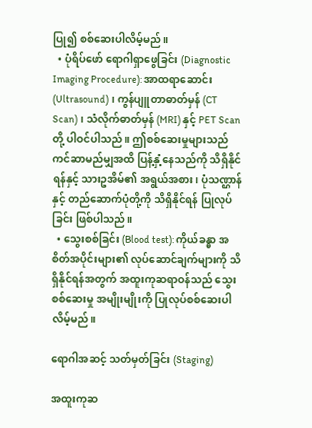ပြု၍ စစ်ဆေးပါလိမ့်မည်။
  • ပုံရိပ်ဖော် ရောဂါရှာဖွေခြင်း (Diagnostic Imaging Procedure): အာထရာဆောင်း (Ultrasound)၊ ကွန်ပျူတာဓာတ်မှန် (CT Scan)၊ သံလိုက်ဓာတ်မှန် (MRI) နှင့် PET Scan တို့ ပါဝင်ပါသည်။ ဤစစ်ဆေးမှုများသည် ကင်ဆာမည်မျှအထိ ပြန့်နှံ့နေသည်ကို သိရှိနိုင်ရန်နှင့် သားဥအိမ်၏ အရွယ်အစား၊ ပုံသဏ္ဌာန်နှင့် တည်ဆောက်ပုံတို့ကို သိရှိနိုင်ရန် ပြုလုပ်ခြင်း ဖြစ်ပါသည်။
  • သွေးစစ်ခြင်း (Blood test): ကိုယ်ခန္ဓာ အစိတ်အပိုင်းများ၏ လုပ်ဆောင်ချက်များကို သိရှိနိုင်ရန်အတွက် အထူးကုဆရာဝန်သည် သွေးစစ်ဆေးမှု အမျိုးမျိုးကို ပြုလုပ်စစ်ဆေးပါလိမ့်မည်။

ရောဂါအဆင့် သတ်မှတ်ခြင်း (Staging)

အထူးကုဆ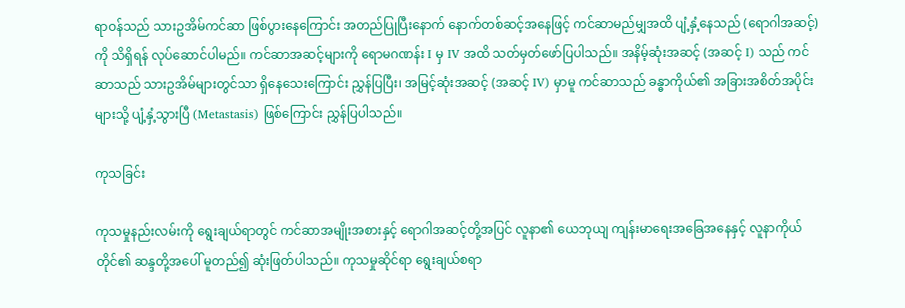ရာဝန်သည် သားဥအိမ်ကင်ဆာ ဖြစ်ပွားနေကြောင်း အတည်ပြုပြီးနောက် နောက်တစ်ဆင့်အနေဖြင့် ကင်ဆာမည်မျှအထိ ပျံ့နှံ့နေသည် (ရောဂါအဆင့်) ကို သိရှိရန် လုပ်ဆောင်ပါမည်။ ကင်ဆာအဆင့်များကို ရောမဂဏန်း I မှ IV အထိ သတ်မှတ်ဖော်ပြပါသည်။ အနိမ့်ဆုံးအဆင့် (အဆင့် I) သည် ကင်ဆာသည် သားဥအိမ်များတွင်သာ ရှိနေသေးကြောင်း ညွှန်ပြပြီး၊ အမြင့်ဆုံးအဆင့် (အဆင့် IV) မှာမူ ကင်ဆာသည် ခန္ဓာကိုယ်၏ အခြားအစိတ်အပိုင်းများသို့ ပျံ့နှံ့သွားပြီ (Metastasis) ဖြစ်ကြောင်း ညွှန်ပြပါသည်။

ကုသခြင်း

ကုသမှုနည်းလမ်းကို ရွေးချယ်ရာတွင် ကင်ဆာအမျိုးအစားနှင့် ရောဂါအဆင့်တို့အပြင် လူနာ၏ ယေဘုယျ ကျန်းမာရေးအခြေအနေနှင့် လူနာကိုယ်တိုင်၏ ဆန္ဒတို့အပေါ် မူတည်၍ ဆုံးဖြတ်ပါသည်။ ကုသမှုဆိုင်ရာ ရွေးချယ်စရာ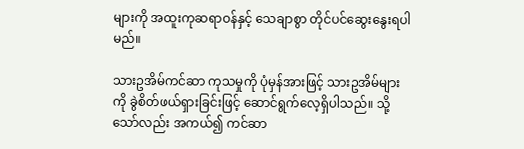များကို အထူးကုဆရာဝန်နှင့် သေချာစွာ တိုင်ပင်ဆွေးနွေးရပါမည်။

သားဥအိမ်ကင်ဆာ ကုသမှုကို ပုံမှန်အားဖြင့် သားဥအိမ်များကို ခွဲစိတ်ဖယ်ရှားခြင်းဖြင့် ဆောင်ရွက်လေ့ရှိပါသည်။ သို့သော်လည်း အကယ်၍ ကင်ဆာ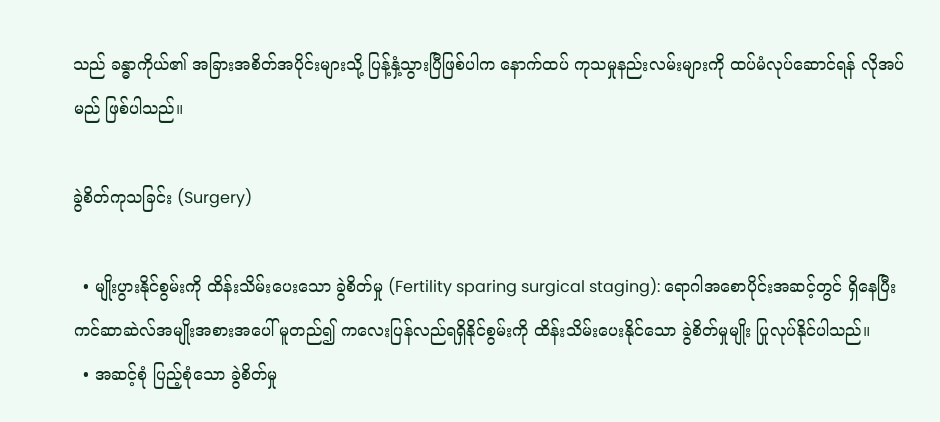သည် ခန္ဓာကိုယ်၏ အခြားအစိတ်အပိုင်းများသို့ ပြန့်နှံ့သွားပြီဖြစ်ပါက နောက်ထပ် ကုသမှုနည်းလမ်းများကို ထပ်မံလုပ်ဆောင်ရန် လိုအပ်မည် ဖြစ်ပါသည်။

ခွဲစိတ်ကုသခြင်း (Surgery)

  • မျိုးပွားနိုင်စွမ်းကို ထိန်းသိမ်းပေးသော ခွဲစိတ်မှု (Fertility sparing surgical staging): ရောဂါအစောပိုင်းအဆင့်တွင် ရှိနေပြီး ကင်ဆာဆဲလ်အမျိုးအစားအပေါ် မူတည်၍ ကလေးပြန်လည်ရရှိနိုင်စွမ်းကို ထိန်းသိမ်းပေးနိုင်သော ခွဲစိတ်မှုမျိုး ပြုလုပ်နိုင်ပါသည်။
  • အဆင့်စုံ ပြည့်စုံသော ခွဲစိတ်မှု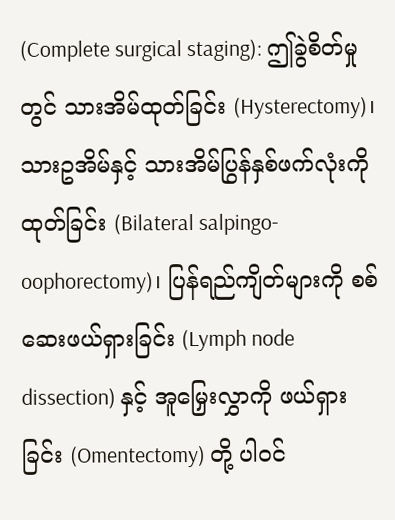(Complete surgical staging): ဤခွဲစိတ်မှုတွင် သားအိမ်ထုတ်ခြင်း (Hysterectomy)၊ သားဥအိမ်နှင့် သားအိမ်ပြွန်နှစ်ဖက်လုံးကို ထုတ်ခြင်း (Bilateral salpingo-oophorectomy)၊ ပြန်ရည်ကျိတ်များကို စစ်ဆေးဖယ်ရှားခြင်း (Lymph node dissection) နှင့် အူမြှေးလွှာကို ဖယ်ရှားခြင်း (Omentectomy) တို့ ပါဝင်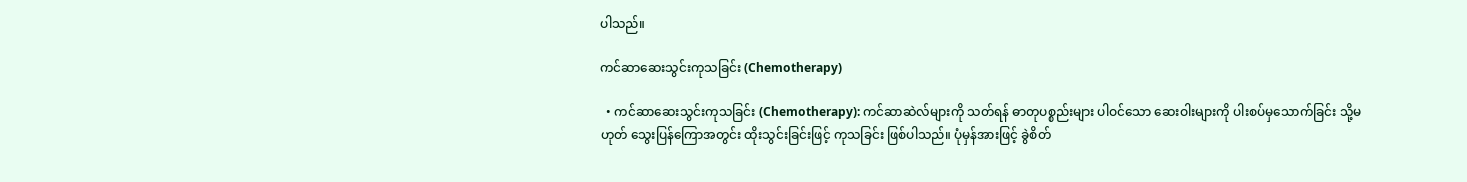ပါသည်။

ကင်ဆာဆေးသွင်းကုသခြင်း (Chemotherapy)

  • ကင်ဆာဆေးသွင်းကုသခြင်း (Chemotherapy): ကင်ဆာဆဲလ်များကို သတ်ရန် ဓာတုပစ္စည်းများ ပါဝင်သော ဆေးဝါးများကို ပါးစပ်မှသောက်ခြင်း သို့မဟုတ် သွေးပြန်ကြောအတွင်း ထိုးသွင်းခြင်းဖြင့် ကုသခြင်း ဖြစ်ပါသည်။ ပုံမှန်အားဖြင့် ခွဲစိတ်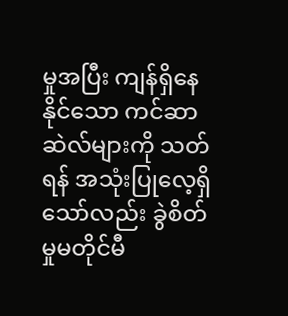မှုအပြီး ကျန်ရှိနေနိုင်သော ကင်ဆာဆဲလ်များကို သတ်ရန် အသုံးပြုလေ့ရှိသော်လည်း ခွဲစိတ်မှုမတိုင်မီ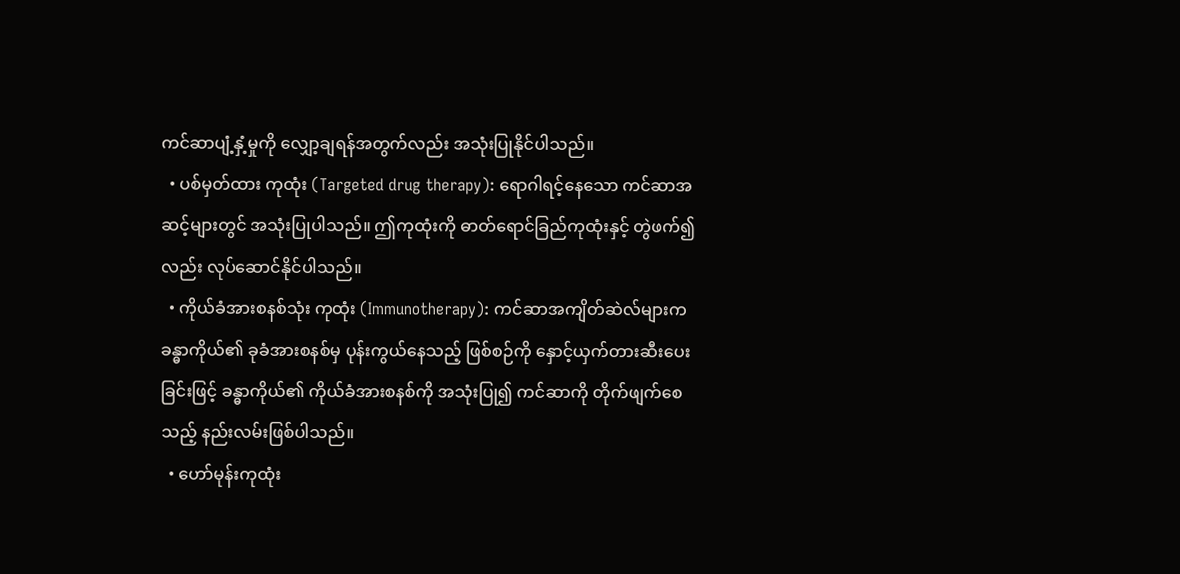ကင်ဆာပျံ့နှံ့မှုကို လျှော့ချရန်အတွက်လည်း အသုံးပြုနိုင်ပါသည်။
  • ပစ်မှတ်ထား ကုထုံး (Targeted drug therapy): ရောဂါရင့်နေသော ကင်ဆာအဆင့်များတွင် အသုံးပြုပါသည်။ ဤကုထုံးကို ဓာတ်ရောင်ခြည်ကုထုံးနှင့် တွဲဖက်၍လည်း လုပ်ဆောင်နိုင်ပါသည်။
  • ကိုယ်ခံအားစနစ်သုံး ကုထုံး (Immunotherapy): ကင်ဆာအကျိတ်ဆဲလ်များက ခန္ဓာကိုယ်၏ ခုခံအားစနစ်မှ ပုန်းကွယ်နေသည့် ဖြစ်စဉ်ကို နှောင့်ယှက်တားဆီးပေးခြင်းဖြင့် ခန္ဓာကိုယ်၏ ကိုယ်ခံအားစနစ်ကို အသုံးပြု၍ ကင်ဆာကို တိုက်ဖျက်စေသည့် နည်းလမ်းဖြစ်ပါသည်။
  • ဟော်မုန်းကုထုံး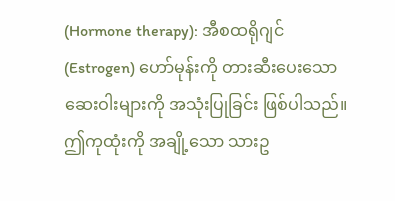(Hormone therapy): အီစထရိုဂျင် (Estrogen) ဟော်မုန်းကို တားဆီးပေးသော ဆေးဝါးများကို အသုံးပြုခြင်း ဖြစ်ပါသည်။ ဤကုထုံးကို အချို့သော သားဥ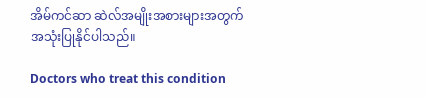အိမ်ကင်ဆာ ဆဲလ်အမျိုးအစားများအတွက် အသုံးပြုနိုင်ပါသည်။

Doctors who treat this condition